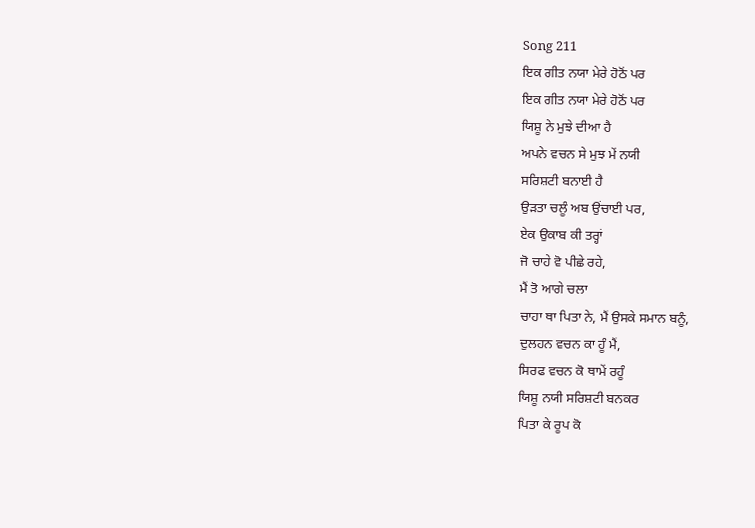Song 211
ਇਕ ਗੀਤ ਨਯਾ ਮੇਰੇ ਹੋਠੋਂ ਪਰ
ਇਕ ਗੀਤ ਨਯਾ ਮੇਰੇ ਹੋਠੋਂ ਪਰ
ਯਿਸ਼ੂ ਨੇ ਮੁਝੇ ਦੀਆ ਹੈ
ਅਪਨੇ ਵਚਨ ਸੇ ਮੁਝ ਮੇਂ ਨਯੀ
ਸਰਿਸ਼ਟੀ ਬਨਾਈ ਹੈ
ਉੜਤਾ ਚਲੂੰ ਅਬ ਉਂਚਾਈ ਪਰ,
ਏਕ ਉਕਾਬ ਕੀ ਤਰ੍ਹਾਂ
ਜੋ ਚਾਹੇ ਵੋ ਪੀਛੇ ਰਹੇ,
ਮੈਂ ਤੋ ਆਗੇ ਚਲਾ
ਚਾਹਾ ਥਾ ਪਿਤਾ ਨੇ, ਮੈਂ ਉਸਕੇ ਸਮਾਨ ਬਨੂੰ,
ਦੁਲਹਨ ਵਚਨ ਕਾ ਹੂੰ ਮੈਂ,
ਸਿਰਫ ਵਚਨ ਕੋ ਥਾਮੇਂ ਰਹੂੰ
ਯਿਸ਼ੂ ਨਯੀ ਸਰਿਸ਼ਟੀ ਬਨਕਰ
ਪਿਤਾ ਕੇ ਰੂਪ ਕੋ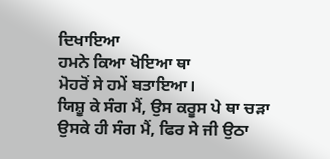ਦਿਖਾਇਆ
ਹਮਨੇ ਕਿਆ ਖੋਇਆ ਥਾ
ਮੋਹਰੋਂ ਸੇ ਹਮੇਂ ਬਤਾਇਆ।
ਯਿਸ਼ੂ ਕੇ ਸੰਗ ਮੈਂ, ਉਸ ਕਰੂਸ ਪੇ ਥਾ ਚੜਾ
ਉਸਕੇ ਹੀ ਸੰਗ ਮੈਂ, ਫਿਰ ਸੇ ਜੀ ਉਠਾ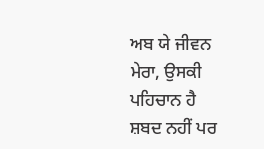ਅਬ ਯੇ ਜੀਵਨ ਮੇਰਾ, ਉਸਕੀ ਪਹਿਚਾਨ ਹੈ
ਸ਼ਬਦ ਨਹੀਂ ਪਰ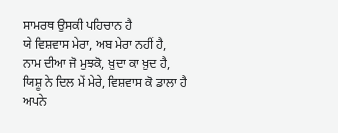ਸਾਮਰਥ ਉਸਕੀ ਪਹਿਚਾਨ ਹੈ
ਯੇ ਵਿਸ਼ਵਾਸ ਮੇਰਾ, ਅਬ ਮੇਰਾ ਨਹੀਂ ਹੈ,
ਨਾਮ ਦੀਆ ਜੋ ਮੁਝਕੋ, ਖ਼ੁਦਾ ਕਾ ਖ਼ੁਦ ਹੈ,
ਯਿਸ਼ੂ ਨੇ ਦਿਲ ਮੇਂ ਮੇਰੇ, ਵਿਸ਼ਵਾਸ ਕੋ ਡਾਲਾ ਹੈ
ਅਪਨੇ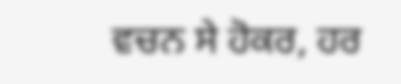ਵਚਨ ਸੇ ਹੋਕਰ, ਹਰ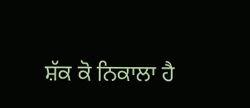ਸ਼ੱਕ ਕੋ ਨਿਕਾਲਾ ਹੈ